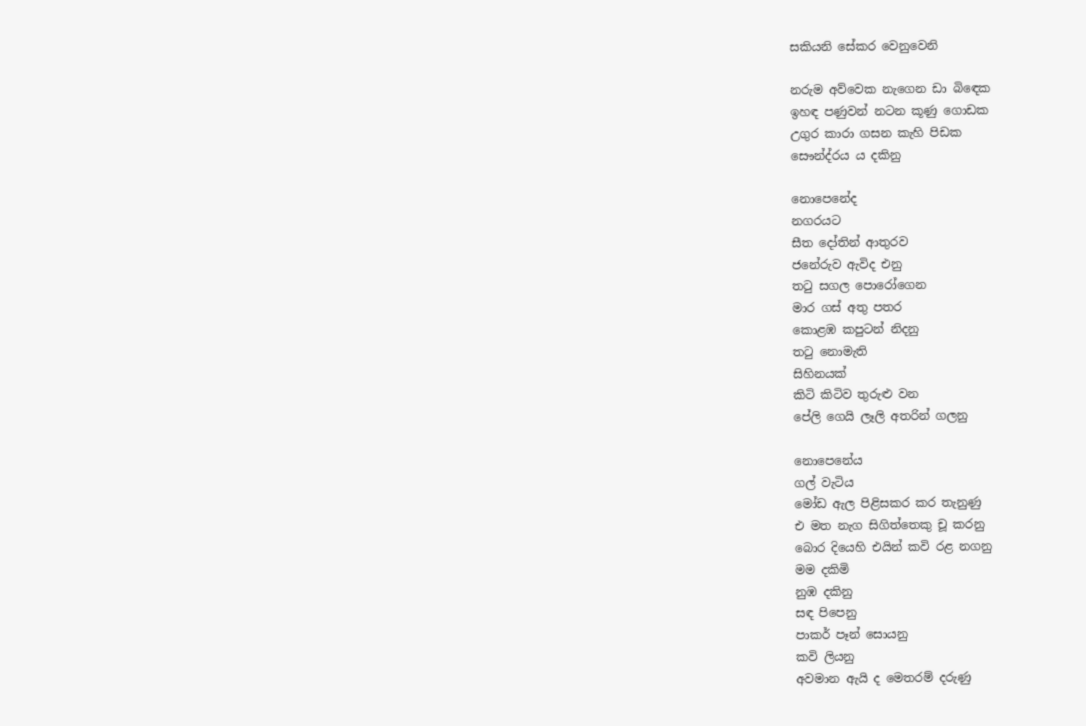සකියනි සේකර වෙනුවෙනි

නරුම අව්වෙක නැගෙන ඩා බිඳෙක
ඉහඳ පණුවන් නටන කූණු ගොඩක
උගුර කාරා ගසන කැහි පිඩක
සෞන්ද්රය ය දකිනු

නොපෙනේද
නගරයට
සීත දෝතින් ආතුරව
ජනේරුව ඇවිද එනු
තටු සගල පොරෝගෙන
මාර ගස් අතු පතර
කොළඹ කපුටන් නිදනු
තටු නොමැති
සිහිනයක්
කිටි කිටිව තුරුළු වන
පේලි ගෙයි ලෑලි අතරින් ගලනු

නොපෙනේය
ගල් වැටිය
මෝඩ ඇල පිළිසකර කර තැනුණු
එ මත නැග සිගිත්තෙකු චූ කරනු
බොර දියෙහි එයින් කවි රළ නගනු
මම දකිමි
නුඹ දකිනු
සඳ පිපෙනු
පාකර් පෑන් සොයනු
කවි ලියනු
අවමාන ඇයි ද මෙතරම් දරුණු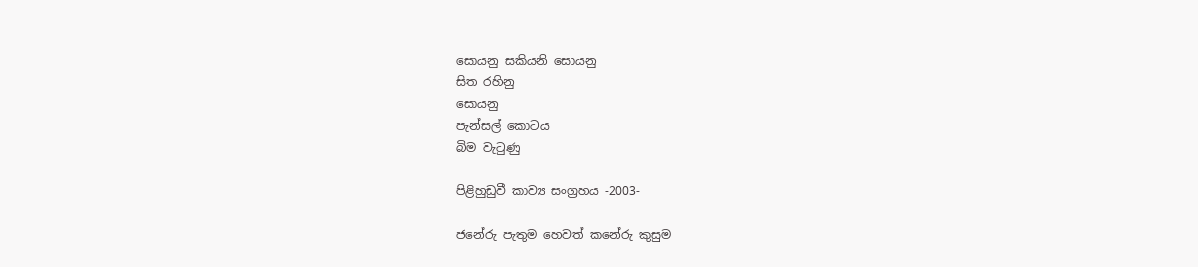සොයනු සකියනි සොයනු
සිත රහිනු
සොයනු
පැන්සල් කොටය
බිම වැටුණු

පිළිහුඩුවී කාව්‍ය සංග්‍රහය -2003-

ජනේරු පැතුම හෙවත් කනේරු කුසුම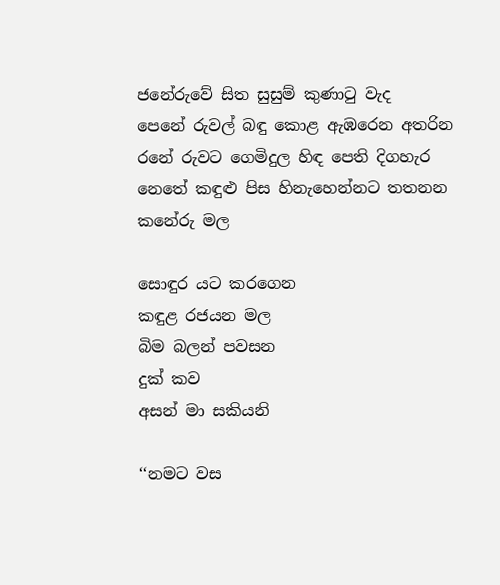ජනේරුවේ සිත සුසුම් කුණාටු වැද
පෙනේ රුවල් බඳු කොළ ඇඹරෙන අතරින
රනේ රුවට ගෙමිදුල හිඳ පෙති දිගහැර
නෙතේ කඳුළු පිස හිනැහෙන්නට තතනන
කනේරු මල

සොඳුර යට කරගෙන
කඳුළ රජයන මල
බිම බලන් පවසන
දුක් කව
අසන් මා සකියනි

‘‘නමට වස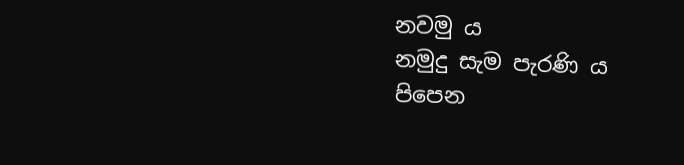නවමු ය
නමුදු සැම පැරණි ය
පිපෙන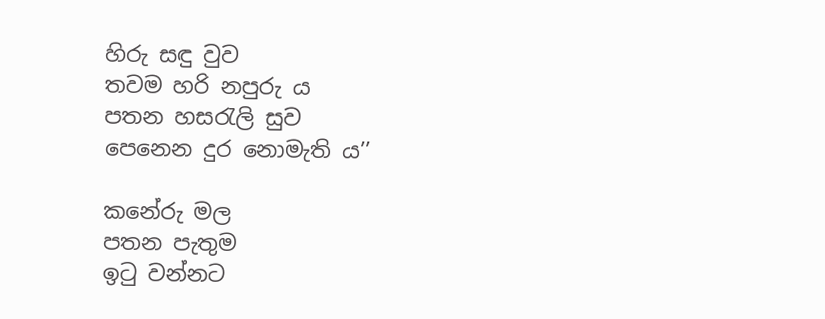හිරු සඳු වුව
තවම හරි නපුරු ය
පතන හසරැලි සුව
පෙනෙන දුර නොමැති ය’’

කනේරු මල
පතන පැතුම
ඉටු වන්නට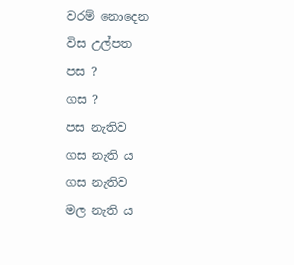වරම් නොදෙන
විස උල්පත
පස ?
ගස ?
පස නැතිව
ගස නැති ය
ගස නැතිව
මල නැති ය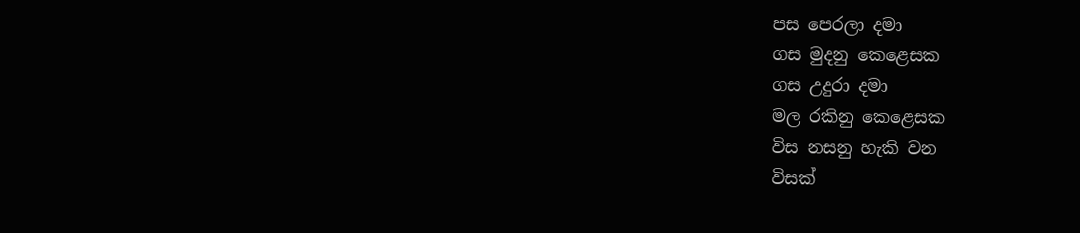පස පෙරලා දමා
ගස මුදනු කෙළෙසක
ගස උදුරා දමා
මල රකිනු කෙළෙසක
විස නසනු හැකි වන
විසක්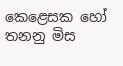කෙළෙසක හෝ තනනු මිස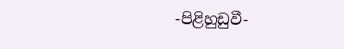-පිළිහුඩුවී-